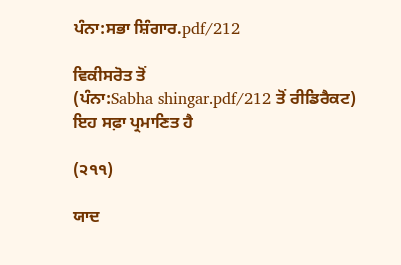ਪੰਨਾ:ਸਭਾ ਸ਼ਿੰਗਾਰ.pdf/212

ਵਿਕੀਸਰੋਤ ਤੋਂ
(ਪੰਨਾ:Sabha shingar.pdf/212 ਤੋਂ ਰੀਡਿਰੈਕਟ)
ਇਹ ਸਫ਼ਾ ਪ੍ਰਮਾਣਿਤ ਹੈ

(੨੧੧)

ਯਾਦ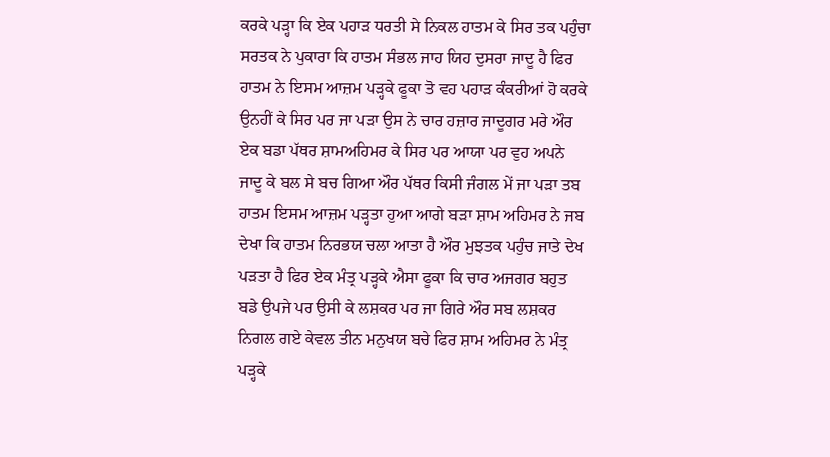ਕਰਕੇ ਪੜ੍ਹਾ ਕਿ ਏਕ ਪਹਾੜ ਧਰਤੀ ਸੇ ਨਿਕਲ ਹਾਤਮ ਕੇ ਸਿਰ ਤਕ ਪਹੁੰਚਾ ਸਰਤਕ ਨੇ ਪੁਕਾਰਾ ਕਿ ਹਾਤਮ ਸੰਭਲ ਜਾਹ ਯਿਹ ਦੁਸਰਾ ਜਾਦੂ ਹੈ ਫਿਰ ਹਾਤਮ ਨੇ ਇਸਮ ਆਜ਼ਮ ਪੜ੍ਹਕੇ ਫੂਕਾ ਤੋ ਵਹ ਪਹਾੜ ਕੰਕਰੀਆਂ ਹੋ ਕਰਕੇ ਉਨਹੀਂ ਕੇ ਸਿਰ ਪਰ ਜਾ ਪੜਾ ਉਸ ਨੇ ਚਾਰ ਹਜ਼ਾਰ ਜਾਦੂਗਰ ਮਰੇ ਔਰ ਏਕ ਬਡਾ ਪੱਥਰ ਸ਼ਾਮਅਹਿਮਰ ਕੇ ਸਿਰ ਪਰ ਆਯਾ ਪਰ ਵੁਹ ਅਪਨੇ ਜਾਦੂ ਕੇ ਬਲ ਸੇ ਬਚ ਗਿਆ ਔਰ ਪੱਥਰ ਕਿਸੀ ਜੰਗਲ ਮੇਂ ਜਾ ਪੜਾ ਤਬ ਹਾਤਮ ਇਸਮ ਆਜ਼ਮ ਪੜ੍ਹਤਾ ਹੁਆ ਆਗੇ ਬੜਾ ਸ਼ਾਮ ਅਹਿਮਰ ਨੇ ਜਬ ਦੇਖਾ ਕਿ ਹਾਤਮ ਨਿਰਭਯ ਚਲਾ ਆਤਾ ਹੈ ਔਰ ਮੁਝਤਕ ਪਹੁੰਚ ਜਾਤੇ ਦੇਖ ਪੜਤਾ ਹੈ ਫਿਰ ਏਕ ਮੰਤ੍ਰ ਪੜ੍ਹਕੇ ਐਸਾ ਫੂਕਾ ਕਿ ਚਾਰ ਅਜਗਰ ਬਹੁਤ ਬਡੇ ਉਪਜੇ ਪਰ ਉਸੀ ਕੇ ਲਸ਼ਕਰ ਪਰ ਜਾ ਗਿਰੇ ਔਰ ਸਬ ਲਸ਼ਕਰ ਨਿਗਲ ਗਏ ਕੇਵਲ ਤੀਨ ਮਨੁਖਯ ਬਚੇ ਫਿਰ ਸ਼ਾਮ ਅਹਿਮਰ ਨੇ ਮੰਤ੍ਰ ਪੜ੍ਹਕੇ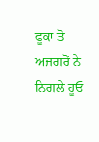ਫੂਕਾ ਤੋ ਅਜਗਰੋਂ ਨੇ ਨਿਗਲੇ ਹੂਓ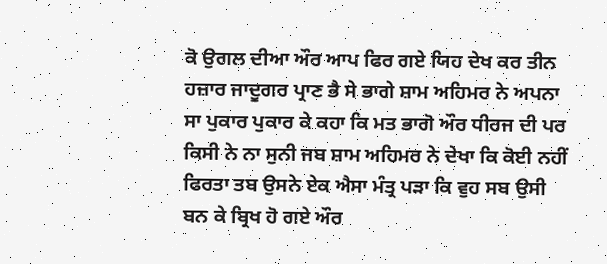ਕੋ ਉਗਲ ਦੀਆ ਔਰ ਆਪ ਫਿਰ ਗਏ ਯਿਹ ਦੇਖ ਕਰ ਤੀਨ ਹਜ਼ਾਰ ਜਾਦੂਗਰ ਪ੍ਰਾਣ ਭੈ ਸੇ ਭਾਗੇ ਸ਼ਾਮ ਅਹਿਮਰ ਨੇ ਅਪਨਾ ਸਾ ਪੁਕਾਰ ਪੁਕਾਰ ਕੇ ਕਹਾ ਕਿ ਮਤ ਭਾਗੋ ਔਰ ਧੀਰਜ ਦੀ ਪਰ ਕਿਸੀ ਨੇ ਨਾ ਸੁਨੀ ਜਬ ਸ਼ਾਮ ਅਹਿਮਰ ਨੇ ਦੇਖਾ ਕਿ ਕੋਈ ਨਹੀਂ ਫਿਰਤਾ ਤਬ ਉਸਨੇ ਏਕ ਐਸਾ ਮੰਤ੍ਰ ਪੜਾ ਕਿ ਵੁਹ ਸਬ ਉਸੀ ਬਨ ਕੇ ਬ੍ਰਿਖ ਹੋ ਗਏ ਔਰ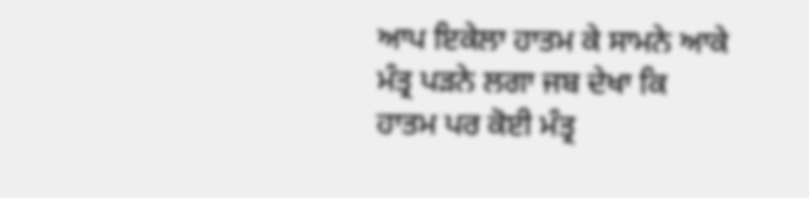ਆਪ ਇਕੇਲਾ ਹਾਤਮ ਕੇ ਸਾਮਨੇ ਆਕੇ ਮੰਤ੍ਰ ਪੜਨੇ ਲਗਾ ਜਬ ਦੇਖਾ ਕਿ ਹਾਤਮ ਪਰ ਕੋਈ ਮੰਤ੍ਰ